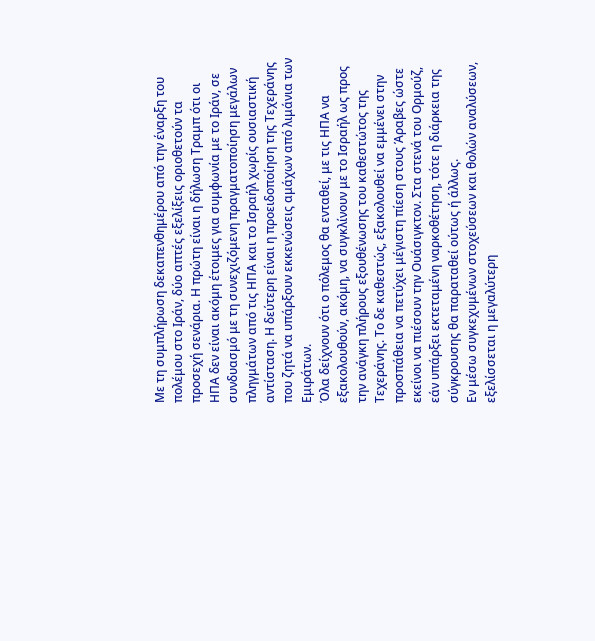Με τη συμπλήρωση δεκαπενθημέρου από την έναρξη του πολέμου στο Ιράν, δύο απτές εξελίξεις οριοθετούν τα προσεχή σενάρια. Η πρώτη είναι η δήλωση Τραμπ ότι οι ΗΠΑ δεν είναι ακόμη έτοιμες για συμφωνία με το Ιράν, σε συνδυασμό με τη συνεχιζόμενη πραγματοποίηση μεγάλων πληγμάτων από τις ΗΠΑ και το Ισραήλ χωρίς ουσιαστική αντίσταση. Η δεύτερη είναι η προειδοποίηση της Τεχεράνης που ζητά να υπάρξουν εκκενώσεις αμάχων από λιμάνια των Εμιράτων.
Όλα δείχνουν ότι ο πόλεμος θα ενταθεί, με τις ΗΠΑ να εξακολουθούν, ακόμη, να συγκλίνουν με το Ισραήλ ως προς την ανάγκη πλήρους εξουθένωσης του καθεστώτος της Τεχεράνης. Το δε καθεστώς, εξακολουθεί να εμμένει στην προσπάθεια να πετύχει μέγιστη πίεση στους Άραβες ώστε εκείνοι να πιέσουν την Ουάσιγκτον. Στα στενά του Ορμούζ, εάν υπάρξει εκτεταμένη ναρκοθέτηση, τότε η διάρκεια της σύγκρουσης θα παραταθεί ούτως ή άλλως.
Εν μέσω συγκεχυμένων στοχεύσεων και θολών αναλύσεων, εξελίσσεται η μεγαλύτερη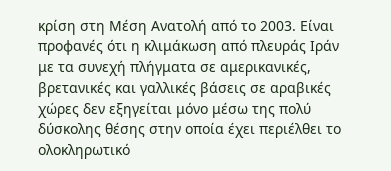κρίση στη Μέση Ανατολή από το 2003. Είναι προφανές ότι η κλιμάκωση από πλευράς Ιράν με τα συνεχή πλήγματα σε αμερικανικές, βρετανικές και γαλλικές βάσεις σε αραβικές χώρες δεν εξηγείται μόνο μέσω της πολύ δύσκολης θέσης στην οποία έχει περιέλθει το ολοκληρωτικό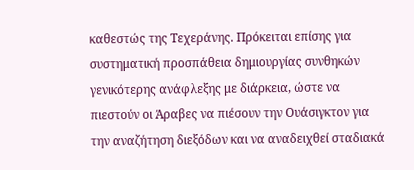καθεστώς της Τεχεράνης. Πρόκειται επίσης για συστηματική προσπάθεια δημιουργίας συνθηκών γενικότερης ανάφλεξης με διάρκεια, ώστε να πιεστούν οι Άραβες να πιέσουν την Ουάσιγκτον για την αναζήτηση διεξόδων και να αναδειχθεί σταδιακά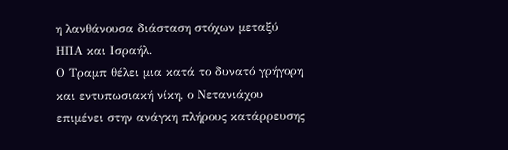η λανθάνουσα διάσταση στόχων μεταξύ ΗΠΑ και Ισραήλ.
Ο Τραμπ θέλει μια κατά το δυνατό γρήγορη και εντυπωσιακή νίκη, ο Νετανιάχου επιμένει στην ανάγκη πλήρους κατάρρευσης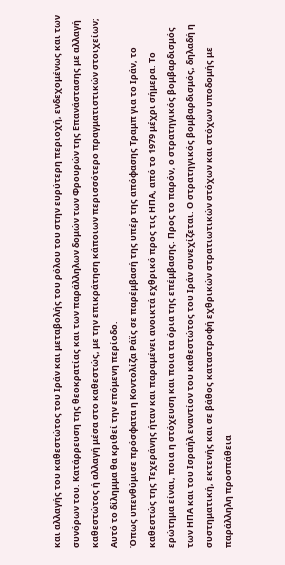και αλλαγής του καθεστώτος του Ιράν και μεταβολής του ρόλου του στην ευρύτερη περιοχή, ενδεχομένως και των συνόρων του. Κατάρρευση της θεοκρατίας και των παράλληλων δομών των Φρουρών της Επανάστασης με αλλαγή καθεστώτος ή αλλαγή μέσα στο καθεστώς, με την επικράτηση κάποιων περισσότερο πραγματιστικών στοιχείων; Αυτό το δίλημμα θα κριθεί την επόμενη περίοδο.
Όπως υπενθύμισε πρόσφατα η Κοντολίζα Ράϊς σε παρέμβασή της υπέρ της απόφασης Τραμπ για το Ιράν, το καθεστώς της Τεχεράνης ήταν και παραμένει ανοικτά εχθρικό προς τις ΗΠΑ, από το 1979 μέχρι σήμερα. Το ερώτημα είναι, ποια η στόχευση και ποια τα όρια της επέμβασης. Προς το παρόν, ο στρατηγικός βομβαρδισμός των ΗΠΑ και του Ισραήλ εναντίον του καθεστώτος του Ιράν συνεχίζεται. Ο στρατηγικός βομβαρδισμός, δηλαδή η συστηματική, εκτενής και σε βάθος καταστροφή εχθρικών στρατιωτικών στόχων και στόχων υποδομής με παράλληλη προσπάθεια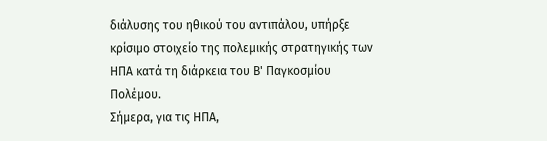διάλυσης του ηθικού του αντιπάλου, υπήρξε κρίσιμο στοιχείο της πολεμικής στρατηγικής των ΗΠΑ κατά τη διάρκεια του Β' Παγκοσμίου Πολέμου.
Σήμερα, για τις ΗΠΑ,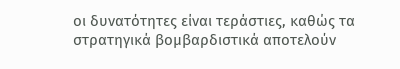οι δυνατότητες είναι τεράστιες, καθώς τα στρατηγικά βομβαρδιστικά αποτελούν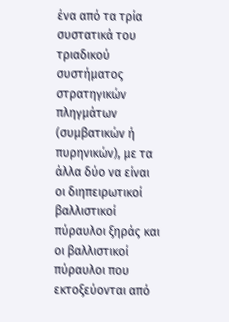ένα από τα τρία συστατικά του τριαδικού συστήματος στρατηγικών πληγμάτων (συμβατικών ή πυρηνικών), με τα άλλα δύο να είναι οι διηπειρωτικοί βαλλιστικοί πύραυλοι ξηράς και οι βαλλιστικοί πύραυλοι που εκτοξεύονται από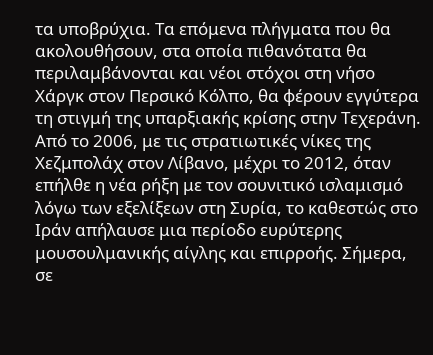τα υποβρύχια. Τα επόμενα πλήγματα που θα ακολουθήσουν, στα οποία πιθανότατα θα περιλαμβάνονται και νέοι στόχοι στη νήσο Χάργκ στον Περσικό Κόλπο, θα φέρουν εγγύτερα τη στιγμή της υπαρξιακής κρίσης στην Τεχεράνη.
Από το 2006, με τις στρατιωτικές νίκες της Χεζμπολάχ στον Λίβανο, μέχρι το 2012, όταν επήλθε η νέα ρήξη με τον σουνιτικό ισλαμισμό λόγω των εξελίξεων στη Συρία, το καθεστώς στο Ιράν απήλαυσε μια περίοδο ευρύτερης μουσουλμανικής αίγλης και επιρροής. Σήμερα, σε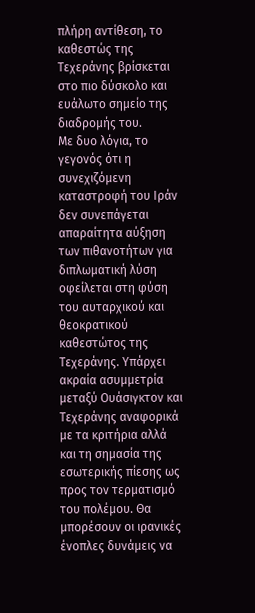πλήρη αντίθεση, το καθεστώς της Τεχεράνης βρίσκεται στο πιο δύσκολο και ευάλωτο σημείο της διαδρομής του.
Με δυο λόγια, το γεγονός ότι η συνεχιζόμενη καταστροφή του Ιράν δεν συνεπάγεται απαραίτητα αύξηση των πιθανοτήτων για διπλωματική λύση οφείλεται στη φύση του αυταρχικού και θεοκρατικού καθεστώτος της Τεχεράνης. Υπάρχει ακραία ασυμμετρία μεταξύ Ουάσιγκτον και Τεχεράνης αναφορικά με τα κριτήρια αλλά και τη σημασία της εσωτερικής πίεσης ως προς τον τερματισμό του πολέμου. Θα μπορέσουν οι ιρανικές ένοπλες δυνάμεις να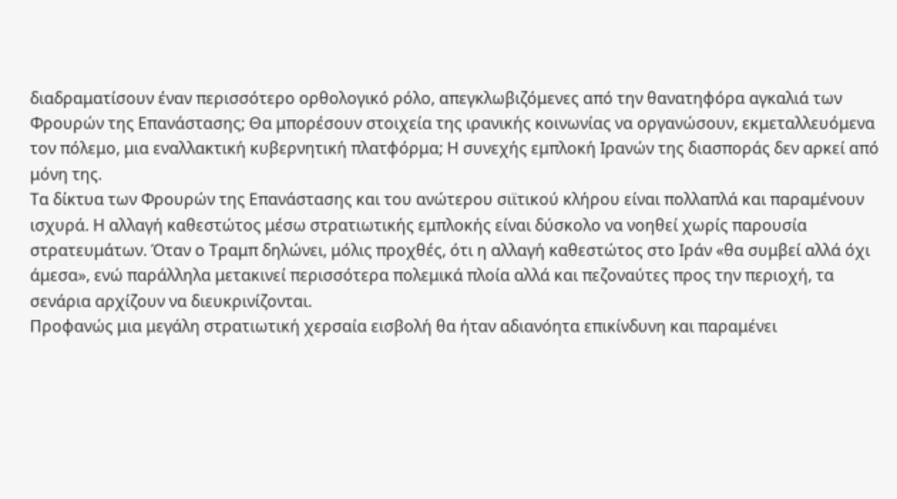διαδραματίσουν έναν περισσότερο ορθολογικό ρόλο, απεγκλωβιζόμενες από την θανατηφόρα αγκαλιά των Φρουρών της Επανάστασης; Θα μπορέσουν στοιχεία της ιρανικής κοινωνίας να οργανώσουν, εκμεταλλευόμενα τον πόλεμο, μια εναλλακτική κυβερνητική πλατφόρμα; Η συνεχής εμπλοκή Ιρανών της διασποράς δεν αρκεί από μόνη της.
Τα δίκτυα των Φρουρών της Επανάστασης και του ανώτερου σιϊτικού κλήρου είναι πολλαπλά και παραμένουν ισχυρά. Η αλλαγή καθεστώτος μέσω στρατιωτικής εμπλοκής είναι δύσκολο να νοηθεί χωρίς παρουσία στρατευμάτων. Όταν ο Τραμπ δηλώνει, μόλις προχθές, ότι η αλλαγή καθεστώτος στο Ιράν «θα συμβεί αλλά όχι άμεσα», ενώ παράλληλα μετακινεί περισσότερα πολεμικά πλοία αλλά και πεζοναύτες προς την περιοχή, τα σενάρια αρχίζουν να διευκρινίζονται.
Προφανώς μια μεγάλη στρατιωτική χερσαία εισβολή θα ήταν αδιανόητα επικίνδυνη και παραμένει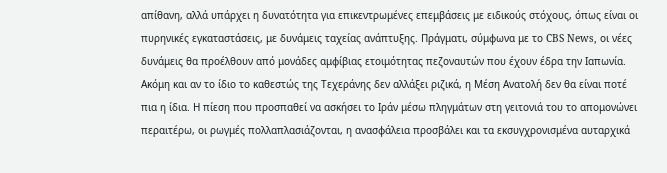απίθανη, αλλά υπάρχει η δυνατότητα για επικεντρωμένες επεμβάσεις με ειδικούς στόχους, όπως είναι οι πυρηνικές εγκαταστάσεις, με δυνάμεις ταχείας ανάπτυξης. Πράγματι, σύμφωνα με το CBS News, οι νέες δυνάμεις θα προέλθουν από μονάδες αμφίβιας ετοιμότητας πεζοναυτών που έχουν έδρα την Ιαπωνία.
Ακόμη και αν το ίδιο το καθεστώς της Τεχεράνης δεν αλλάξει ριζικά, η Μέση Ανατολή δεν θα είναι ποτέ πια η ίδια. Η πίεση που προσπαθεί να ασκήσει το Ιράν μέσω πληγμάτων στη γειτονιά του το απομονώνει περαιτέρω, οι ρωγμές πολλαπλασιάζονται, η ανασφάλεια προσβάλει και τα εκσυγχρονισμένα αυταρχικά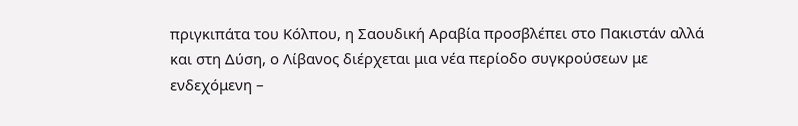πριγκιπάτα του Κόλπου, η Σαουδική Αραβία προσβλέπει στο Πακιστάν αλλά και στη Δύση, ο Λίβανος διέρχεται μια νέα περίοδο συγκρούσεων με ενδεχόμενη –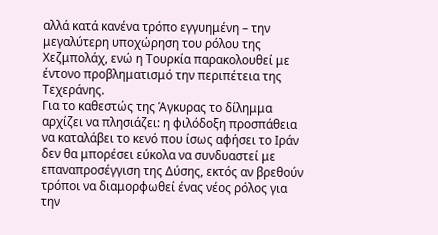αλλά κατά κανένα τρόπο εγγυημένη – την μεγαλύτερη υποχώρηση του ρόλου της Χεζμπολάχ, ενώ η Τουρκία παρακολουθεί με έντονο προβληματισμό την περιπέτεια της Τεχεράνης.
Για το καθεστώς της Άγκυρας το δίλημμα αρχίζει να πλησιάζει: η φιλόδοξη προσπάθεια να καταλάβει το κενό που ίσως αφήσει το Ιράν δεν θα μπορέσει εύκολα να συνδυαστεί με επαναπροσέγγιση της Δύσης, εκτός αν βρεθούν τρόποι να διαμορφωθεί ένας νέος ρόλος για την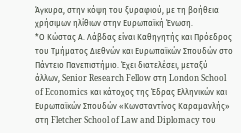Άγκυρα, στην κόψη του ξυραφιού, με τη βοήθεια χρήσιμων ηλίθιων στην Ευρωπαϊκή Ένωση.
*Ο Κώστας Α. Λάβδας είναι Καθηγητής και Πρόεδρος του Τμήματος Διεθνών και Ευρωπαϊκών Σπουδών στο Πάντειο Πανεπιστήμιο. Έχει διατελέσει, μεταξύ άλλων, Senior Research Fellow στη London School of Economics και κάτοχος της Έδρας Ελληνικών και Ευρωπαϊκών Σπουδών «Κωνσταντίνος Καραμανλής» στη Fletcher School of Law and Diplomacy του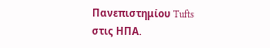Πανεπιστημίου Tufts στις ΗΠΑ.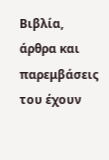Βιβλία, άρθρα και παρεμβάσεις του έχουν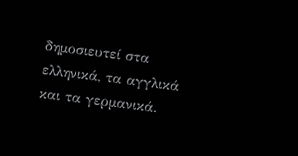δημοσιευτεί στα ελληνικά, τα αγγλικά και τα γερμανικά.